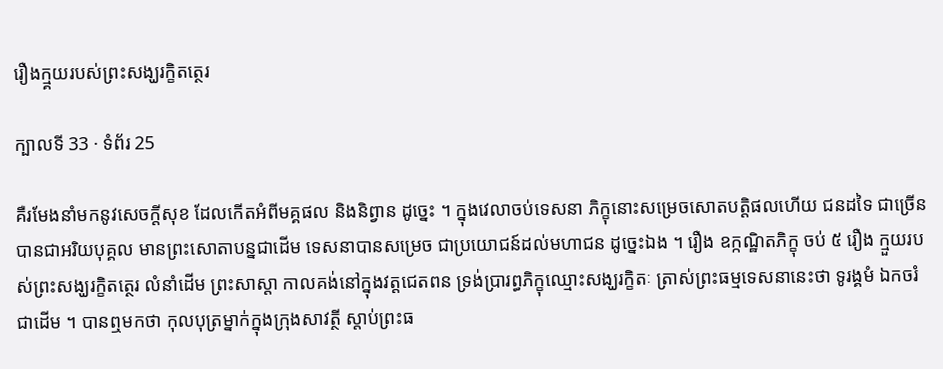រឿងក្ម្គយរបស់ព្រះសង្ឃរក្ខិតត្ថេរ

ក្បាលទី 33 · ទំព័រ 25

គឺរមែងនាំមកនូវសេចក្តីសុខ ដែលកើតអំពីមគ្គផល និងនិព្វាន ដូច្នេះ ។ ក្នុងវេលាចប់ទេសនា ភិក្ខុនោះសម្រេចសោតបត្តិផលហើយ ជនដទៃ ជាច្រើន បានជាអរិយបុគ្គល មានព្រះសោតាបន្នជាដើម ទេសនាបានសម្រេច ជាប្រយោជន៍ដល់មហាជន ដូច្នេះឯង ។ រឿង ឧក្កណ្ឋិតភិក្ខុ ចប់ ៥ រឿង ក្មួយរបស់ព្រះសង្ឃរក្ខិតត្ថេរ លំនាំដើម ព្រះសាស្តា កាលគង់នៅក្នុងវត្តជេតពន ទ្រង់ប្រារព្ធភិក្ខុឈ្មោះសង្ឃរក្ខិតៈ ត្រាស់ព្រះធម្មទេសនានេះថា ទូរង្គមំ ឯកចរំ ជាដើម ។ បានឮមកថា កុលបុត្រម្នាក់ក្នុងក្រុងសាវត្ថី ស្តាប់ព្រះធ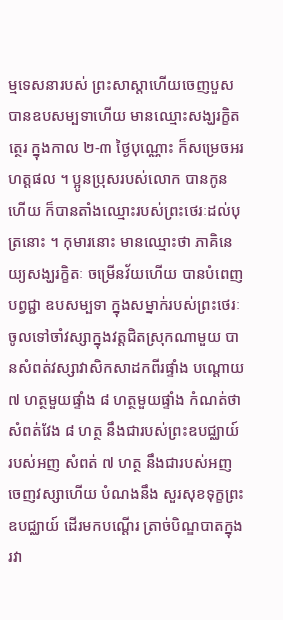ម្មទេសនារបស់ ព្រះសាស្តាហើយចេញបួស បានឧបសម្បទាហើយ មានឈ្មោះសង្ឃរក្ខិតត្ថេរ ក្នុងកាល ២-៣ ថ្ងៃបុណ្ណោះ ក៏សម្រេចអរហត្តផល ។ ប្អូនប្រុសរបស់លោក បានកូនហើយ ក៏បានតាំងឈ្មោះរបស់ព្រះថេរៈដល់បុត្រនោះ ។ កុមារនោះ មានឈ្មោះថា ភាគិនេយ្យសង្ឃរក្ខិតៈ ចម្រើនវ័យហើយ បានបំពេញបព្វជ្ជា ឧបសម្បទា ក្នុងសម្នាក់របស់ព្រះថេរៈ ចូលទៅចាំវស្សាក្នុងវត្តជិតស្រុកណាមួយ បានសំពត់វស្សាវាសិកសាដកពីរផ្ទាំង បណ្តោយ ៧ ហត្ថមួយផ្ទាំង ៨ ហត្ថមួយផ្ទាំង កំណត់ថា សំពត់វែង ៨ ហត្ថ នឹងជារបស់ព្រះឧបជ្ឈាយ៍ របស់អញ សំពត់ ៧ ហត្ថ នឹងជារបស់អញ ចេញវស្សាហើយ បំណងនឹង សួរសុខទុក្ខព្រះឧបជ្ឈាយ៍ ដើរមកបណ្តើរ ត្រាច់បិណ្ឌបាតក្នុងរវា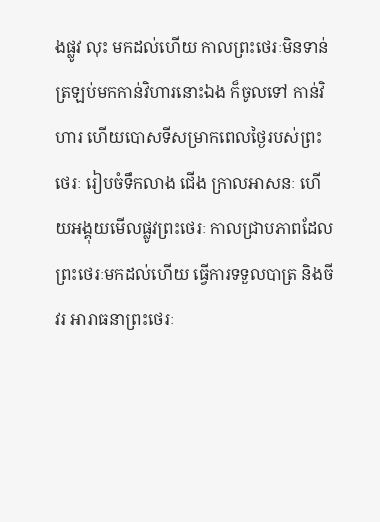ងផ្លូវ លុះ មកដល់ហើយ កាលព្រះថេរៈមិនទាន់ត្រឡប់មកកាន់វិហារនោះឯង ក៏ចូលទៅ កាន់វិហារ ហើយបោសទីសម្រាកពេលថ្ងៃរបស់ព្រះថេរៈ រៀបចំទឹកលាង ជើង ក្រាលអាសនៈ ហើយអង្គុយមើលផ្លូវព្រះថេរៈ កាលជ្រាបភាពដែល ព្រះថេរៈមកដល់ហើយ ធ្វើការទទួលបាត្រ និងចីវរ អារាធនាព្រះថេរៈ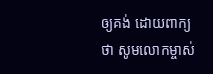ឲ្យគង់ ដោយពាក្យថា សូមលោកម្ចាស់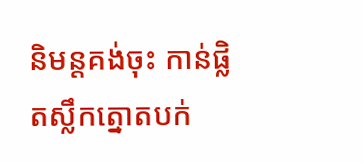និមន្តគង់ចុះ កាន់ផ្លិតស្លឹកត្នោតបក់